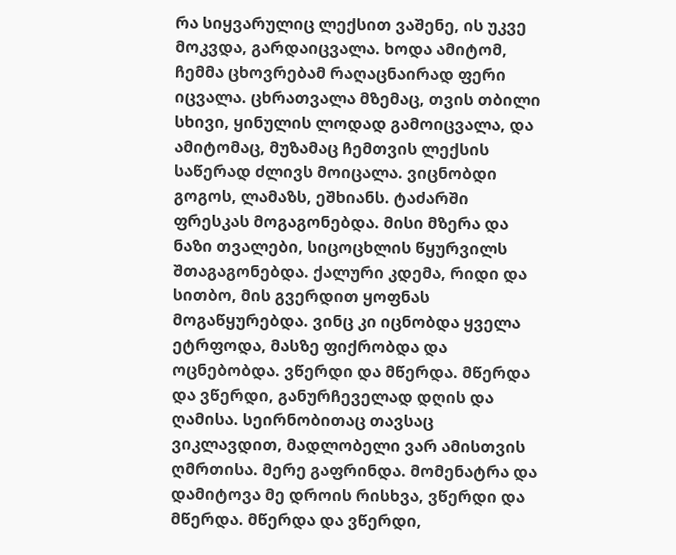რა სიყვარულიც ლექსით ვაშენე, ის უკვე მოკვდა, გარდაიცვალა. ხოდა ამიტომ, ჩემმა ცხოვრებამ რაღაცნაირად ფერი იცვალა. ცხრათვალა მზემაც, თვის თბილი სხივი, ყინულის ლოდად გამოიცვალა, და ამიტომაც, მუზამაც ჩემთვის ლექსის საწერად ძლივს მოიცალა. ვიცნობდი გოგოს, ლამაზს, ეშხიანს. ტაძარში ფრესკას მოგაგონებდა. მისი მზერა და ნაზი თვალები, სიცოცხლის წყურვილს შთაგაგონებდა. ქალური კდემა, რიდი და სითბო, მის გვერდით ყოფნას მოგაწყურებდა. ვინც კი იცნობდა ყველა ეტრფოდა, მასზე ფიქრობდა და ოცნებობდა. ვწერდი და მწერდა. მწერდა და ვწერდი, განურჩეველად დღის და ღამისა. სეირნობითაც თავსაც ვიკლავდით, მადლობელი ვარ ამისთვის ღმრთისა. მერე გაფრინდა. მომენატრა და დამიტოვა მე დროის რისხვა, ვწერდი და მწერდა. მწერდა და ვწერდი,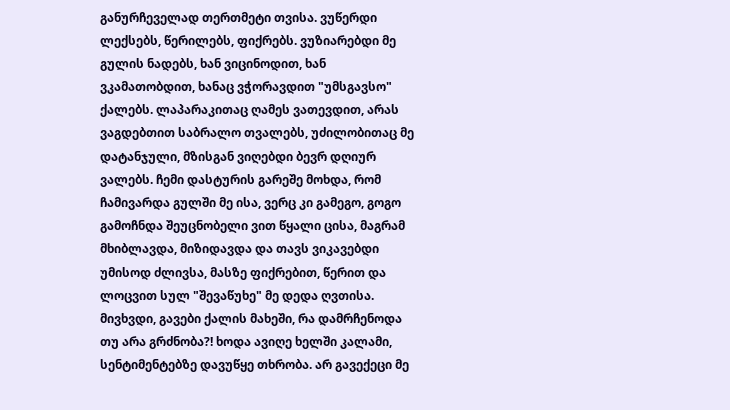განურჩეველად თერთმეტი თვისა. ვუწერდი ლექსებს, წერილებს, ფიქრებს. ვუზიარებდი მე გულის ნადებს, ხან ვიცინოდით, ხან ვკამათობდით, ხანაც ვჭორავდით "უმსგავსო" ქალებს. ლაპარაკითაც ღამეს ვათევდით, არას ვაგდებთით საბრალო თვალებს, უძილობითაც მე დატანჯული, მზისგან ვიღებდი ბევრ დღიურ ვალებს. ჩემი დასტურის გარეშე მოხდა, რომ ჩამივარდა გულში მე ისა, ვერც კი გამეგო, გოგო გამოჩნდა შეუცნობელი ვით წყალი ცისა, მაგრამ მხიბლავდა, მიზიდავდა და თავს ვიკავებდი უმისოდ ძლივსა, მასზე ფიქრებით, წერით და ლოცვით სულ "შევაწუხე" მე დედა ღვთისა. მივხვდი, გავები ქალის მახეში, რა დამრჩენოდა თუ არა გრძნობა?! ხოდა ავიღე ხელში კალამი, სენტიმენტებზე დავუწყე თხრობა. არ გავექეცი მე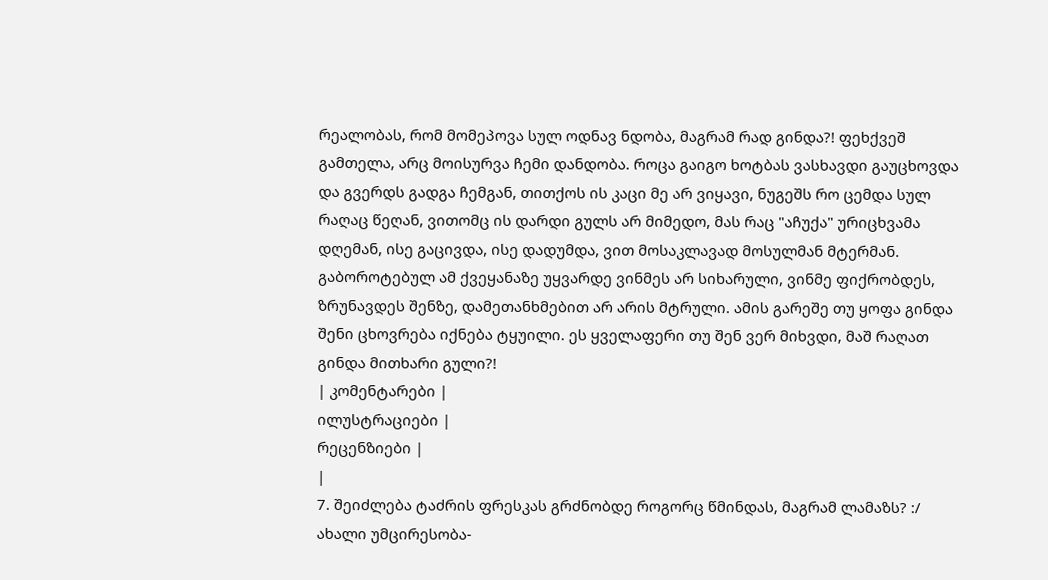რეალობას, რომ მომეპოვა სულ ოდნავ ნდობა, მაგრამ რად გინდა?! ფეხქვეშ გამთელა, არც მოისურვა ჩემი დანდობა. როცა გაიგო ხოტბას ვასხავდი გაუცხოვდა და გვერდს გადგა ჩემგან, თითქოს ის კაცი მე არ ვიყავი, ნუგეშს რო ცემდა სულ რაღაც წეღან, ვითომც ის დარდი გულს არ მიმედო, მას რაც "აჩუქა" ურიცხვამა დღემან, ისე გაცივდა, ისე დადუმდა, ვით მოსაკლავად მოსულმან მტერმან. გაბოროტებულ ამ ქვეყანაზე უყვარდე ვინმეს არ სიხარული, ვინმე ფიქრობდეს, ზრუნავდეს შენზე, დამეთანხმებით არ არის მტრული. ამის გარეშე თუ ყოფა გინდა შენი ცხოვრება იქნება ტყუილი. ეს ყველაფერი თუ შენ ვერ მიხვდი, მაშ რაღათ გინდა მითხარი გული?!
| კომენტარები |
ილუსტრაციები |
რეცენზიები |
|
7. შეიძლება ტაძრის ფრესკას გრძნობდე როგორც წმინდას, მაგრამ ლამაზს? :/ ახალი უმცირესობა-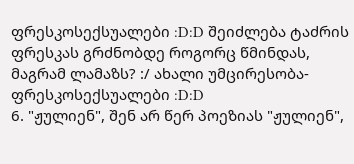ფრესკოსექსუალები :D:D შეიძლება ტაძრის ფრესკას გრძნობდე როგორც წმინდას, მაგრამ ლამაზს? :/ ახალი უმცირესობა-ფრესკოსექსუალები :D:D
6. "ჟულიენ", შენ არ წერ პოეზიას "ჟულიენ",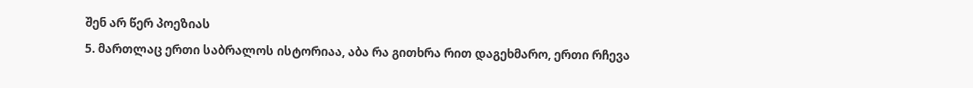შენ არ წერ პოეზიას
5. მართლაც ერთი საბრალოს ისტორიაა, აბა რა გითხრა რით დაგეხმარო, ერთი რჩევა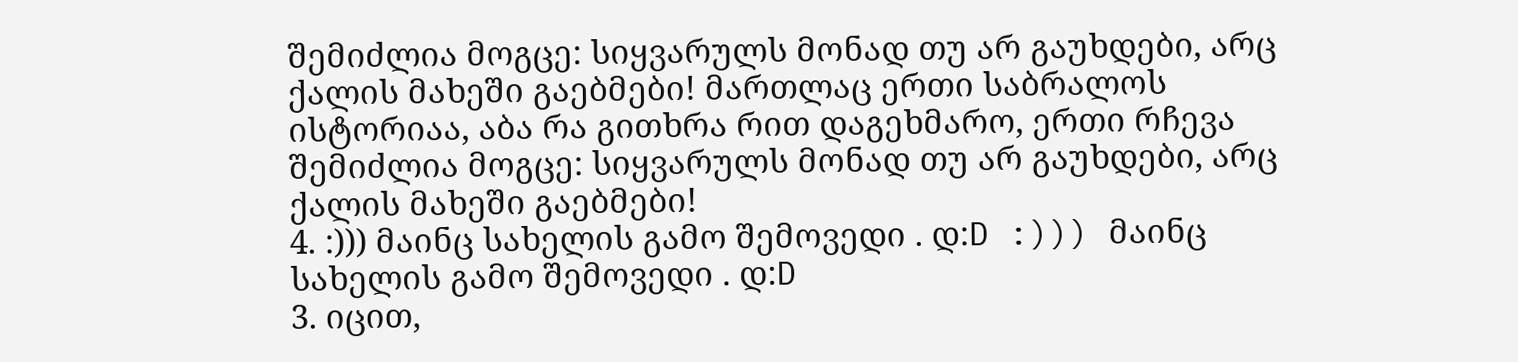შემიძლია მოგცე: სიყვარულს მონად თუ არ გაუხდები, არც ქალის მახეში გაებმები! მართლაც ერთი საბრალოს ისტორიაა, აბა რა გითხრა რით დაგეხმარო, ერთი რჩევა შემიძლია მოგცე: სიყვარულს მონად თუ არ გაუხდები, არც ქალის მახეში გაებმები!
4. :))) მაინც სახელის გამო შემოვედი . დ:D :))) მაინც სახელის გამო შემოვედი . დ:D
3. იცით,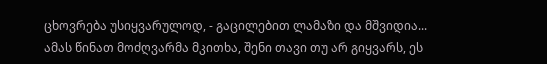ცხოვრება უსიყვარულოდ, - გაცილებით ლამაზი და მშვიდია...
ამას წინათ მოძღვარმა მკითხა, შენი თავი თუ არ გიყვარს, ეს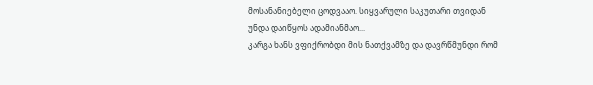მოსანანიებელი ცოდვააო. სიყვარული საკუთარი თვიდან უნდა დაიწყოს ადამიანმაო...
კარგა ხანს ვფიქრობდი მის ნათქვამზე და დავრწმუნდი რომ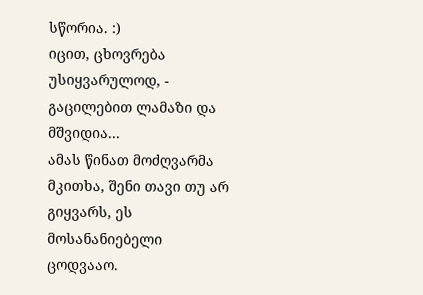სწორია. :)
იცით, ცხოვრება უსიყვარულოდ, - გაცილებით ლამაზი და მშვიდია...
ამას წინათ მოძღვარმა მკითხა, შენი თავი თუ არ გიყვარს, ეს მოსანანიებელი ცოდვააო.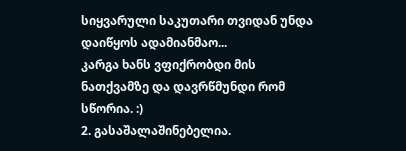სიყვარული საკუთარი თვიდან უნდა დაიწყოს ადამიანმაო...
კარგა ხანს ვფიქრობდი მის ნათქვამზე და დავრწმუნდი რომ სწორია. :)
2. გასაშალაშინებელია.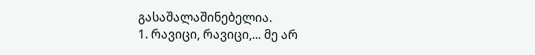გასაშალაშინებელია.
1. რავიცი, რავიცი,... მე არ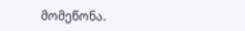მომეწონა.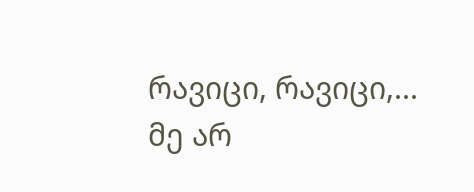რავიცი, რავიცი,... მე არ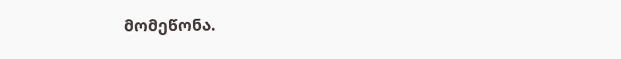მომეწონა.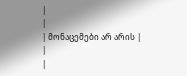|
|
| მონაცემები არ არის |
|
|